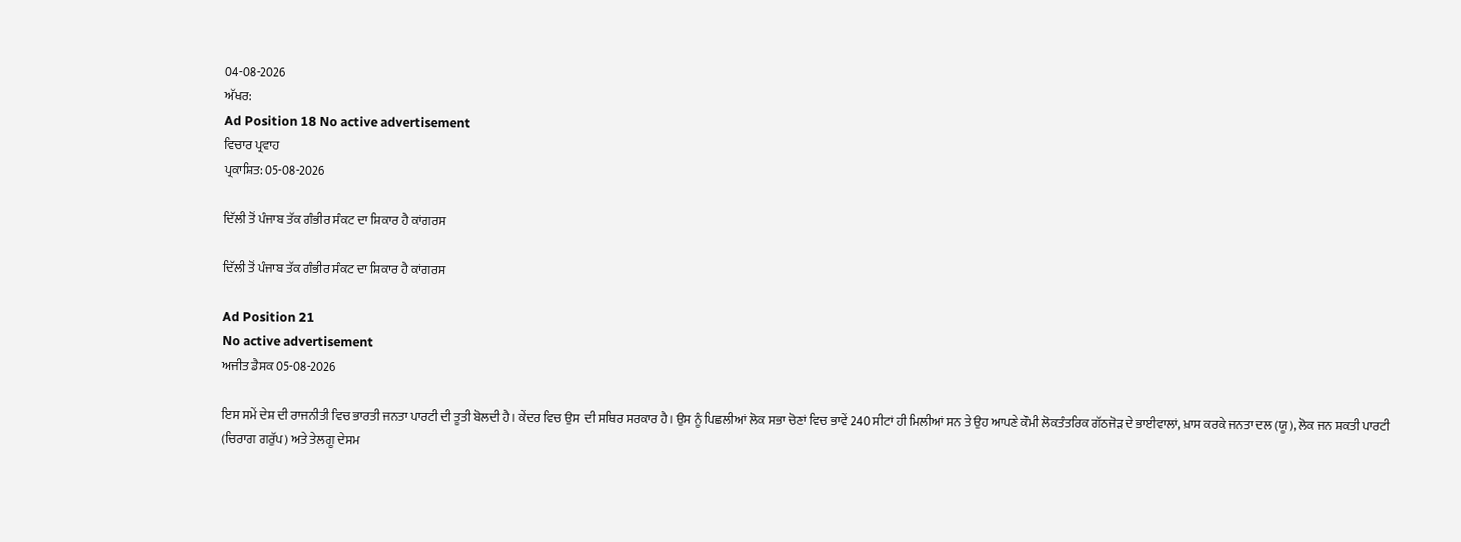04-08-2026
ਅੱਖਰ:
Ad Position 18 No active advertisement
ਵਿਚਾਰ ਪ੍ਰਵਾਹ
ਪ੍ਰਕਾਸ਼ਿਤ: 05-08-2026

ਦਿੱਲੀ ਤੋਂ ਪੰਜਾਬ ਤੱਕ ਗੰਭੀਰ ਸੰਕਟ ਦਾ ਸ਼ਿਕਾਰ ਹੈ ਕਾਂਗਰਸ

ਦਿੱਲੀ ਤੋਂ ਪੰਜਾਬ ਤੱਕ ਗੰਭੀਰ ਸੰਕਟ ਦਾ ਸ਼ਿਕਾਰ ਹੈ ਕਾਂਗਰਸ

Ad Position 21
No active advertisement
ਅਜੀਤ ਡੈਸਕ 05-08-2026

ਇਸ ਸਮੇਂ ਦੇਸ਼ ਦੀ ਰਾਜਨੀਤੀ ਵਿਚ ਭਾਰਤੀ ਜਨਤਾ ਪਾਰਟੀ ਦੀ ਤੂਤੀ ਬੋਲਦੀ ਹੈ। ਕੇਂਦਰ ਵਿਚ ਉਸ  ਦੀ ਸਥਿਰ ਸਰਕਾਰ ਹੈ। ਉਸ ਨੂੰ ਪਿਛਲੀਆਂ ਲੋਕ ਸਭਾ ਚੋਣਾਂ ਵਿਚ ਭਾਵੇਂ 240 ਸੀਟਾਂ ਹੀ ਮਿਲੀਆਂ ਸਨ ਤੇ ਉਹ ਆਪਣੇ ਕੌਮੀ ਲੋਕਤੰਤਰਿਕ ਗੱਠਜੋੜ ਦੇ ਭਾਈਵਾਲਾਂ, ਖ਼ਾਸ ਕਰਕੇ ਜਨਤਾ ਦਲ (ਯੂ), ਲੋਕ ਜਨ ਸ਼ਕਤੀ ਪਾਰਟੀ (ਚਿਰਾਗ ਗਰੁੱਪ) ਅਤੇ ਤੇਲਗੂ ਦੇਸਮ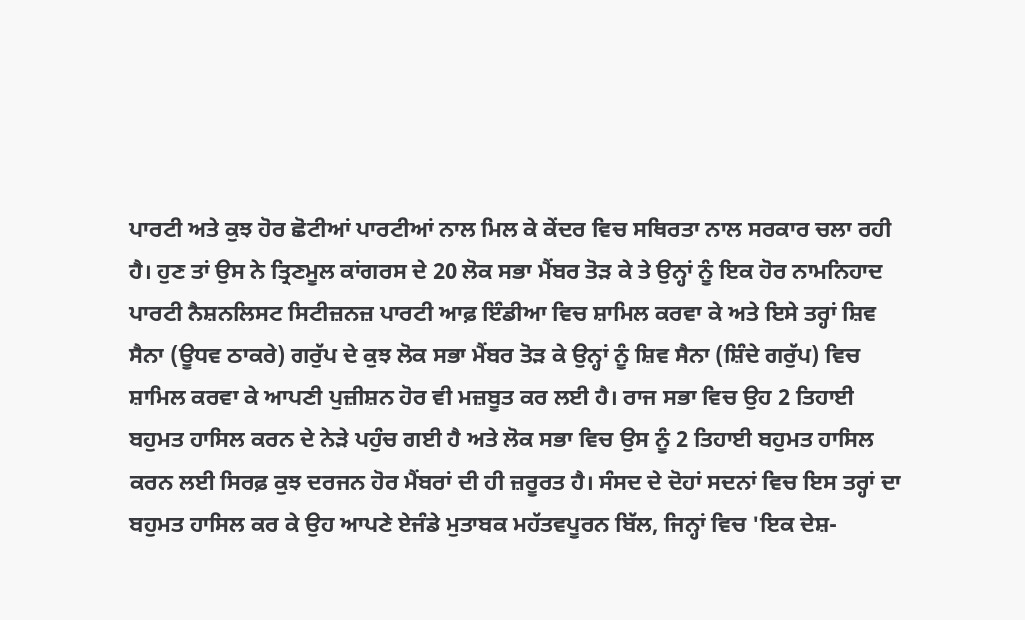ਪਾਰਟੀ ਅਤੇ ਕੁਝ ਹੋਰ ਛੋਟੀਆਂ ਪਾਰਟੀਆਂ ਨਾਲ ਮਿਲ ਕੇ ਕੇਂਦਰ ਵਿਚ ਸਥਿਰਤਾ ਨਾਲ ਸਰਕਾਰ ਚਲਾ ਰਹੀ ਹੈ। ਹੁਣ ਤਾਂ ਉਸ ਨੇ ਤ੍ਰਿਣਮੂਲ ਕਾਂਗਰਸ ਦੇ 20 ਲੋਕ ਸਭਾ ਮੈਂਬਰ ਤੋੜ ਕੇ ਤੇ ਉਨ੍ਹਾਂ ਨੂੰ ਇਕ ਹੋਰ ਨਾਮਨਿਹਾਦ ਪਾਰਟੀ ਨੈਸ਼ਨਲਿਸਟ ਸਿਟੀਜ਼ਨਜ਼ ਪਾਰਟੀ ਆਫ਼ ਇੰਡੀਆ ਵਿਚ ਸ਼ਾਮਿਲ ਕਰਵਾ ਕੇ ਅਤੇ ਇਸੇ ਤਰ੍ਹਾਂ ਸ਼ਿਵ ਸੈਨਾ (ਊਧਵ ਠਾਕਰੇ) ਗਰੁੱਪ ਦੇ ਕੁਝ ਲੋਕ ਸਭਾ ਮੈਂਬਰ ਤੋੜ ਕੇ ਉਨ੍ਹਾਂ ਨੂੰ ਸ਼ਿਵ ਸੈਨਾ (ਸ਼ਿੰਦੇ ਗਰੁੱਪ) ਵਿਚ ਸ਼ਾਮਿਲ ਕਰਵਾ ਕੇ ਆਪਣੀ ਪੁਜ਼ੀਸ਼ਨ ਹੋਰ ਵੀ ਮਜ਼ਬੂਤ ਕਰ ਲਈ ਹੈ। ਰਾਜ ਸਭਾ ਵਿਚ ਉਹ 2 ਤਿਹਾਈ ਬਹੁਮਤ ਹਾਸਿਲ ਕਰਨ ਦੇ ਨੇੜੇ ਪਹੁੰਚ ਗਈ ਹੈ ਅਤੇ ਲੋਕ ਸਭਾ ਵਿਚ ਉਸ ਨੂੰ 2 ਤਿਹਾਈ ਬਹੁਮਤ ਹਾਸਿਲ ਕਰਨ ਲਈ ਸਿਰਫ਼ ਕੁਝ ਦਰਜਨ ਹੋਰ ਮੈਂਬਰਾਂ ਦੀ ਹੀ ਜ਼ਰੂਰਤ ਹੈ। ਸੰਸਦ ਦੇ ਦੋਹਾਂ ਸਦਨਾਂ ਵਿਚ ਇਸ ਤਰ੍ਹਾਂ ਦਾ ਬਹੁਮਤ ਹਾਸਿਲ ਕਰ ਕੇ ਉਹ ਆਪਣੇ ਏਜੰਡੇ ਮੁਤਾਬਕ ਮਹੱਤਵਪੂਰਨ ਬਿੱਲ, ਜਿਨ੍ਹਾਂ ਵਿਚ 'ਇਕ ਦੇਸ਼-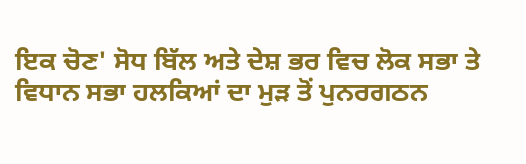ਇਕ ਚੋਣ' ਸੋਧ ਬਿੱਲ ਅਤੇ ਦੇਸ਼ ਭਰ ਵਿਚ ਲੋਕ ਸਭਾ ਤੇ ਵਿਧਾਨ ਸਭਾ ਹਲਕਿਆਂ ਦਾ ਮੁੜ ਤੋਂ ਪੁਨਰਗਠਨ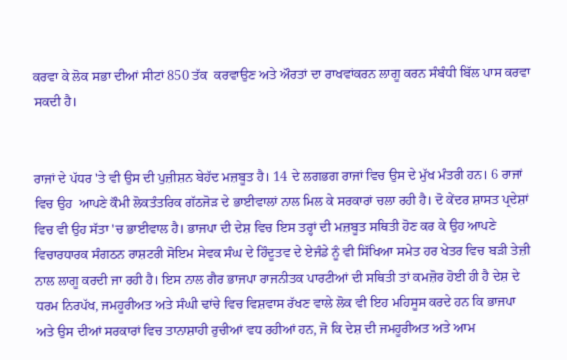ਕਰਵਾ ਕੇ ਲੋਕ ਸਭਾ ਦੀਆਂ ਸੀਟਾਂ 850 ਤੱਕ  ਕਰਵਾਉਣ ਅਤੇ ਔਰਤਾਂ ਦਾ ਰਾਖਵਾਂਕਰਨ ਲਾਗੂ ਕਰਨ ਸੰਬੰਧੀ ਬਿੱਲ ਪਾਸ ਕਰਵਾ ਸਕਦੀ ਹੈ।


ਰਾਜਾਂ ਦੇ ਪੱਧਰ 'ਤੇ ਵੀ ਉਸ ਦੀ ਪੁਜ਼ੀਸ਼ਨ ਬੇਹੱਦ ਮਜ਼ਬੂਤ ਹੈ। 14 ਦੇ ਲਗਭਗ ਰਾਜਾਂ ਵਿਚ ਉਸ ਦੇ ਮੁੱਖ ਮੰਤਰੀ ਹਨ। 6 ਰਾਜਾਂ ਵਿਚ ਉਹ  ਆਪਣੇ ਕੌਮੀ ਲੋਕਤੰਤਰਿਕ ਗੱਠਜੋੜ ਦੇ ਭਾਈਵਾਲਾਂ ਨਾਲ ਮਿਲ ਕੇ ਸਰਕਾਰਾਂ ਚਲਾ ਰਹੀ ਹੈ। ਦੋ ਕੇਂਦਰ ਸ਼ਾਸਤ ਪ੍ਰਦੇਸ਼ਾਂ ਵਿਚ ਵੀ ਉਹ ਸੱਤਾ 'ਚ ਭਾਈਵਾਲ ਹੈ। ਭਾਜਪਾ ਦੀ ਦੇਸ਼ ਵਿਚ ਇਸ ਤਰ੍ਹਾਂ ਦੀ ਮਜ਼ਬੂਤ ਸਥਿਤੀ ਹੋਣ ਕਰ ਕੇ ਉਹ ਆਪਣੇ ਵਿਚਾਰਧਾਰਕ ਸੰਗਠਨ ਰਾਸ਼ਟਰੀ ਸੋਇਮ ਸੇਵਕ ਸੰਘ ਦੇ ਹਿੰਦੂਤਵ ਦੇ ਏਜੰਡੇ ਨੂੰ ਵੀ ਸਿੱਖਿਆ ਸਮੇਤ ਹਰ ਖੇਤਰ ਵਿਚ ਬੜੀ ਤੇਜ਼ੀ ਨਾਲ ਲਾਗੂ ਕਰਦੀ ਜਾ ਰਹੀ ਹੈ। ਇਸ ਨਾਲ ਗੈਰ ਭਾਜਪਾ ਰਾਜਨੀਤਕ ਪਾਰਟੀਆਂ ਦੀ ਸਥਿਤੀ ਤਾਂ ਕਮਜ਼ੋਰ ਹੋਈ ਹੀ ਹੈ ਦੇਸ਼ ਦੇ ਧਰਮ ਨਿਰਪੱਖ, ਜਮਹੂਰੀਅਤ ਅਤੇ ਸੰਘੀ ਢਾਂਚੇ ਵਿਚ ਵਿਸ਼ਵਾਸ ਰੱਖਣ ਵਾਲੇ ਲੋਕ ਵੀ ਇਹ ਮਹਿਸੂਸ ਕਰਦੇ ਹਨ ਕਿ ਭਾਜਪਾ ਅਤੇ ਉਸ ਦੀਆਂ ਸਰਕਾਰਾਂ ਵਿਚ ਤਾਨਾਸ਼ਾਹੀ ਰੁਚੀਆਂ ਵਧ ਰਹੀਆਂ ਹਨ, ਜੋ ਕਿ ਦੇਸ਼ ਦੀ ਜਮਹੂਰੀਅਤ ਅਤੇ ਆਮ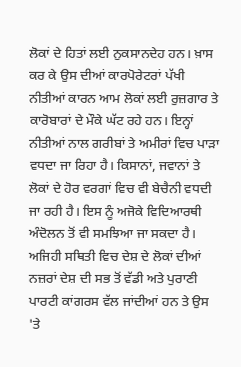ਲੋਕਾਂ ਦੇ ਹਿਤਾਂ ਲਈ ਨੁਕਸਾਨਦੇਹ ਹਨ। ਖ਼ਾਸ ਕਰ ਕੇ ਉਸ ਦੀਆਂ ਕਾਰਪੋਰੇਟਰਾਂ ਪੱਖੀ ਨੀਤੀਆਂ ਕਾਰਨ ਆਮ ਲੋਕਾਂ ਲਈ ਰੁਜ਼ਗਾਰ ਤੇ ਕਾਰੋਬਾਰਾਂ ਦੇ ਮੌਕੇ ਘੱਟ ਰਹੇ ਹਨ। ਇਨ੍ਹਾਂ ਨੀਤੀਆਂ ਨਾਲ ਗਰੀਬਾਂ ਤੇ ਅਮੀਰਾਂ ਵਿਚ ਪਾੜਾ ਵਧਦਾ ਜਾ ਰਿਹਾ ਹੈ। ਕਿਸਾਨਾਂ, ਜਵਾਨਾਂ ਤੇ ਲੋਕਾਂ ਦੇ ਹੋਰ ਵਰਗਾਂ ਵਿਚ ਵੀ ਬੇਚੈਨੀ ਵਧਦੀ ਜਾ ਰਹੀ ਹੈ। ਇਸ ਨੂੰ ਅਜੋਕੇ ਵਿਦਿਆਰਥੀ ਅੰਦੋਲਨ ਤੋਂ ਵੀ ਸਮਝਿਆ ਜਾ ਸਕਦਾ ਹੈ।
ਅਜਿਹੀ ਸਥਿਤੀ ਵਿਚ ਦੇਸ਼ ਦੇ ਲੋਕਾਂ ਦੀਆਂ ਨਜ਼ਰਾਂ ਦੇਸ਼ ਦੀ ਸਭ ਤੋਂ ਵੱਡੀ ਅਤੇ ਪੁਰਾਣੀ ਪਾਰਟੀ ਕਾਂਗਰਸ ਵੱਲ ਜਾਂਦੀਆਂ ਹਨ ਤੇ ਉਸ 'ਤੇ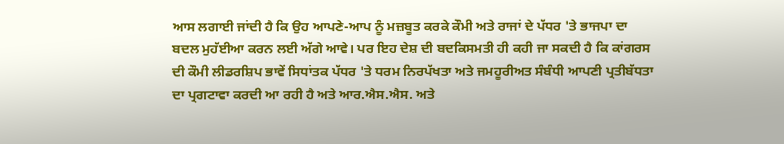ਆਸ ਲਗਾਈ ਜਾਂਦੀ ਹੈ ਕਿ ਉਹ ਆਪਣੇ-ਆਪ ਨੂੰ ਮਜ਼ਬੂਤ ਕਰਕੇ ਕੌਮੀ ਅਤੇ ਰਾਜਾਂ ਦੇ ਪੱਧਰ 'ਤੇ ਭਾਜਪਾ ਦਾ ਬਦਲ ਮੁਹੱਈਆ ਕਰਨ ਲਈ ਅੱਗੇ ਆਵੇ। ਪਰ ਇਹ ਦੇਸ਼ ਦੀ ਬਦਕਿਸਮਤੀ ਹੀ ਕਹੀ ਜਾ ਸਕਦੀ ਹੈ ਕਿ ਕਾਂਗਰਸ ਦੀ ਕੌਮੀ ਲੀਡਰਸ਼ਿਪ ਭਾਵੇਂ ਸਿਧਾਂਤਕ ਪੱਧਰ 'ਤੇ ਧਰਮ ਨਿਰਪੱਖਤਾ ਅਤੇ ਜਮਹੂਰੀਅਤ ਸੰਬੰਧੀ ਆਪਣੀ ਪ੍ਰਤੀਬੱਧਤਾ ਦਾ ਪ੍ਰਗਟਾਵਾ ਕਰਦੀ ਆ ਰਹੀ ਹੈ ਅਤੇ ਆਰ.ਐਸ.ਐਸ. ਅਤੇ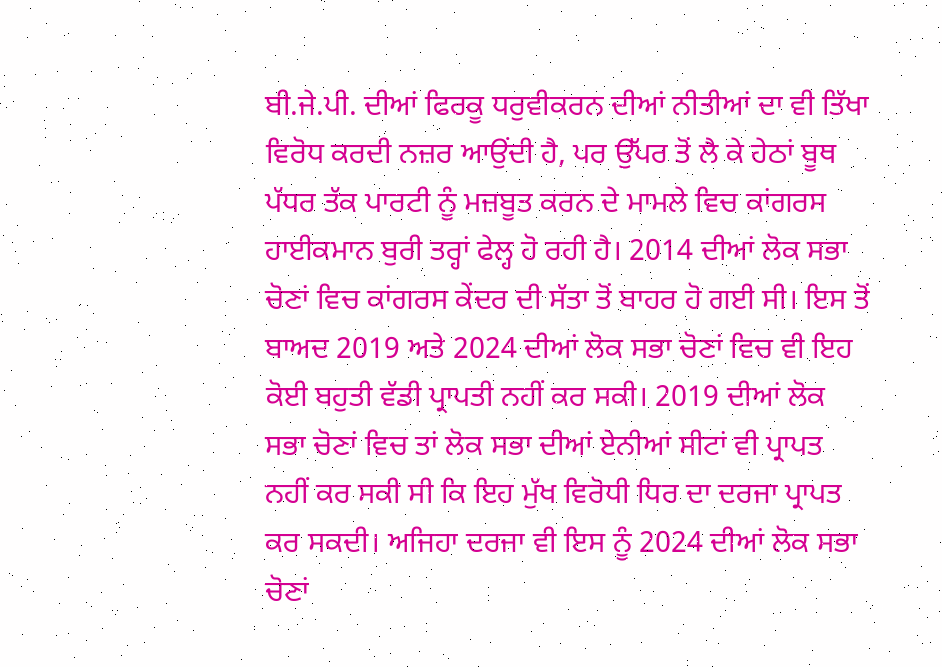ਬੀ.ਜੇ.ਪੀ. ਦੀਆਂ ਫਿਰਕੂ ਧਰੁਵੀਕਰਨ ਦੀਆਂ ਨੀਤੀਆਂ ਦਾ ਵੀ ਤਿੱਖਾ ਵਿਰੋਧ ਕਰਦੀ ਨਜ਼ਰ ਆਉਂਦੀ ਹੈ, ਪਰ ਉੱਪਰ ਤੋਂ ਲੈ ਕੇ ਹੇਠਾਂ ਬੂਥ ਪੱਧਰ ਤੱਕ ਪਾਰਟੀ ਨੂੰ ਮਜ਼ਬੂਤ ਕਰਨ ਦੇ ਮਾਮਲੇ ਵਿਚ ਕਾਂਗਰਸ ਹਾਈਕਮਾਨ ਬੁਰੀ ਤਰ੍ਹਾਂ ਫੇਲ੍ਹ ਹੋ ਰਹੀ ਹੈ। 2014 ਦੀਆਂ ਲੋਕ ਸਭਾ ਚੋਣਾਂ ਵਿਚ ਕਾਂਗਰਸ ਕੇਂਦਰ ਦੀ ਸੱਤਾ ਤੋਂ ਬਾਹਰ ਹੋ ਗਈ ਸੀ। ਇਸ ਤੋਂ ਬਾਅਦ 2019 ਅਤੇ 2024 ਦੀਆਂ ਲੋਕ ਸਭਾ ਚੋਣਾਂ ਵਿਚ ਵੀ ਇਹ ਕੋਈ ਬਹੁਤੀ ਵੱਡੀ ਪ੍ਰਾਪਤੀ ਨਹੀਂ ਕਰ ਸਕੀ। 2019 ਦੀਆਂ ਲੋਕ ਸਭਾ ਚੋਣਾਂ ਵਿਚ ਤਾਂ ਲੋਕ ਸਭਾ ਦੀਆਂ ਏਨੀਆਂ ਸੀਟਾਂ ਵੀ ਪ੍ਰਾਪਤ ਨਹੀਂ ਕਰ ਸਕੀ ਸੀ ਕਿ ਇਹ ਮੁੱਖ ਵਿਰੋਧੀ ਧਿਰ ਦਾ ਦਰਜਾ ਪ੍ਰਾਪਤ ਕਰ ਸਕਦੀ। ਅਜਿਹਾ ਦਰਜਾ ਵੀ ਇਸ ਨੂੰ 2024 ਦੀਆਂ ਲੋਕ ਸਭਾ ਚੋਣਾਂ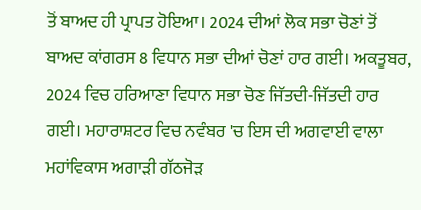ਤੋਂ ਬਾਅਦ ਹੀ ਪ੍ਰਾਪਤ ਹੋਇਆ। 2024 ਦੀਆਂ ਲੋਕ ਸਭਾ ਚੋਣਾਂ ਤੋਂ ਬਾਅਦ ਕਾਂਗਰਸ 8 ਵਿਧਾਨ ਸਭਾ ਦੀਆਂ ਚੋਣਾਂ ਹਾਰ ਗਈ। ਅਕਤੂਬਰ, 2024 ਵਿਚ ਹਰਿਆਣਾ ਵਿਧਾਨ ਸਭਾ ਚੋਣ ਜਿੱਤਦੀ-ਜਿੱਤਦੀ ਹਾਰ ਗਈ। ਮਹਾਰਾਸ਼ਟਰ ਵਿਚ ਨਵੰਬਰ 'ਚ ਇਸ ਦੀ ਅਗਵਾਈ ਵਾਲਾ ਮਹਾਂਵਿਕਾਸ ਅਗਾੜੀ ਗੱਠਜੋੜ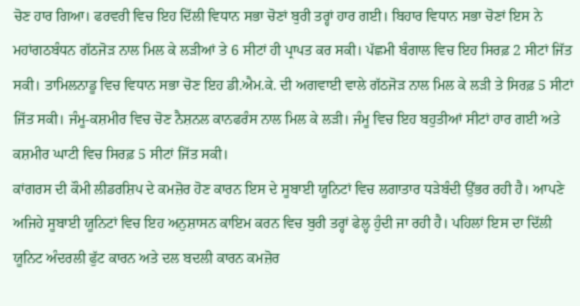ਚੋਣ ਹਾਰ ਗਿਆ। ਫਰਵਰੀ ਵਿਚ ਇਹ ਦਿੱਲੀ ਵਿਧਾਨ ਸਭਾ ਚੋਣਾਂ ਬੁਰੀ ਤਰ੍ਹਾਂ ਹਾਰ ਗਈ। ਬਿਹਾਰ ਵਿਧਾਨ ਸਭਾ ਚੋਣਾਂ ਇਸ ਨੇ ਮਹਾਂਗਠਬੰਧਨ ਗੱਠਜੋੜ ਨਾਲ ਮਿਲ ਕੇ ਲੜੀਆਂ ਤੇ 6 ਸੀਟਾਂ ਹੀ ਪ੍ਰਾਪਤ ਕਰ ਸਕੀ। ਪੱਛਮੀ ਬੰਗਾਲ ਵਿਚ ਇਹ ਸਿਰਫ਼ 2 ਸੀਟਾਂ ਜਿੱਤ ਸਕੀ। ਤਾਮਿਲਨਾਡੂ ਵਿਚ ਵਿਧਾਨ ਸਭਾ ਚੋਣ ਇਹ ਡੀ.ਐਮ.ਕੇ. ਦੀ ਅਗਵਾਈ ਵਾਲੇ ਗੱਠਜੋੜ ਨਾਲ ਮਿਲ ਕੇ ਲੜੀ ਤੇ ਸਿਰਫ਼ 5 ਸੀਟਾਂ ਜਿੱਤ ਸਕੀ। ਜੰਮੂ-ਕਸ਼ਮੀਰ ਵਿਚ ਚੋਣ ਨੈਸ਼ਨਲ ਕਾਨਫਰੰਸ ਨਾਲ ਮਿਲ ਕੇ ਲੜੀ। ਜੰਮੂ ਵਿਚ ਇਹ ਬਹੁਤੀਆਂ ਸੀਟਾਂ ਹਾਰ ਗਈ ਅਤੇ ਕਸ਼ਮੀਰ ਘਾਟੀ ਵਿਚ ਸਿਰਫ਼ 5 ਸੀਟਾਂ ਜਿੱਤ ਸਕੀ।
ਕਾਂਗਰਸ ਦੀ ਕੌਮੀ ਲੀਡਰਸ਼ਿਪ ਦੇ ਕਮਜ਼ੋਰ ਹੋਣ ਕਾਰਨ ਇਸ ਦੇ ਸੂਬਾਈ ਯੂਨਿਟਾਂ ਵਿਚ ਲਗਾਤਾਰ ਧੜੇਬੰਦੀ ਉੱਭਰ ਰਹੀ ਹੈ। ਆਪਣੇ ਅਜਿਹੇ ਸੂਬਾਈ ਯੂਨਿਟਾਂ ਵਿਚ ਇਹ ਅਨੁਸ਼ਾਸਨ ਕਾਇਮ ਕਰਨ ਵਿਚ ਬੁਰੀ ਤਰ੍ਹਾਂ ਫੇਲ੍ਹ ਹੁੰਦੀ ਜਾ ਰਹੀ ਹੈ। ਪਹਿਲਾਂ ਇਸ ਦਾ ਦਿੱਲੀ ਯੂਨਿਟ ਅੰਦਰਲੀ ਫੁੱਟ ਕਾਰਨ ਅਤੇ ਦਲ ਬਦਲੀ ਕਾਰਨ ਕਮਜ਼ੋਰ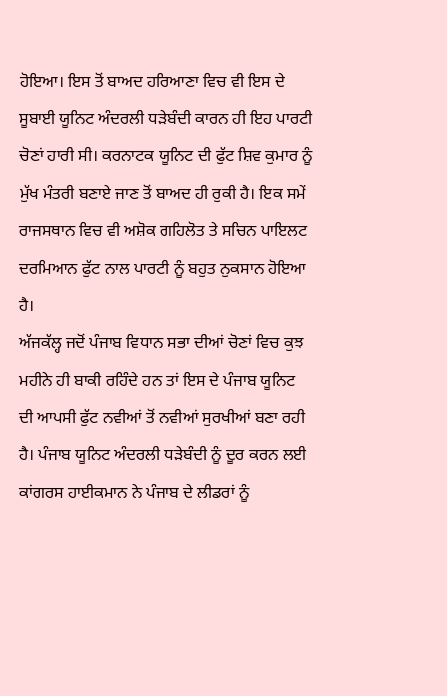ਹੋਇਆ। ਇਸ ਤੋਂ ਬਾਅਦ ਹਰਿਆਣਾ ਵਿਚ ਵੀ ਇਸ ਦੇ ਸੂਬਾਈ ਯੂਨਿਟ ਅੰਦਰਲੀ ਧੜੇਬੰਦੀ ਕਾਰਨ ਹੀ ਇਹ ਪਾਰਟੀ ਚੋਣਾਂ ਹਾਰੀ ਸੀ। ਕਰਨਾਟਕ ਯੂਨਿਟ ਦੀ ਫੁੱਟ ਸ਼ਿਵ ਕੁਮਾਰ ਨੂੰ ਮੁੱਖ ਮੰਤਰੀ ਬਣਾਏ ਜਾਣ ਤੋਂ ਬਾਅਦ ਹੀ ਰੁਕੀ ਹੈ। ਇਕ ਸਮੇਂ ਰਾਜਸਥਾਨ ਵਿਚ ਵੀ ਅਸ਼ੋਕ ਗਹਿਲੋਤ ਤੇ ਸਚਿਨ ਪਾਇਲਟ ਦਰਮਿਆਨ ਫੁੱਟ ਨਾਲ ਪਾਰਟੀ ਨੂੰ ਬਹੁਤ ਨੁਕਸਾਨ ਹੋਇਆ ਹੈ।
ਅੱਜਕੱਲ੍ਹ ਜਦੋਂ ਪੰਜਾਬ ਵਿਧਾਨ ਸਭਾ ਦੀਆਂ ਚੋਣਾਂ ਵਿਚ ਕੁਝ ਮਹੀਨੇ ਹੀ ਬਾਕੀ ਰਹਿੰਦੇ ਹਨ ਤਾਂ ਇਸ ਦੇ ਪੰਜਾਬ ਯੂਨਿਟ ਦੀ ਆਪਸੀ ਫੁੱਟ ਨਵੀਆਂ ਤੋਂ ਨਵੀਆਂ ਸੁਰਖੀਆਂ ਬਣਾ ਰਹੀ ਹੈ। ਪੰਜਾਬ ਯੂਨਿਟ ਅੰਦਰਲੀ ਧੜੇਬੰਦੀ ਨੂੰ ਦੂਰ ਕਰਨ ਲਈ ਕਾਂਗਰਸ ਹਾਈਕਮਾਨ ਨੇ ਪੰਜਾਬ ਦੇ ਲੀਡਰਾਂ ਨੂੰ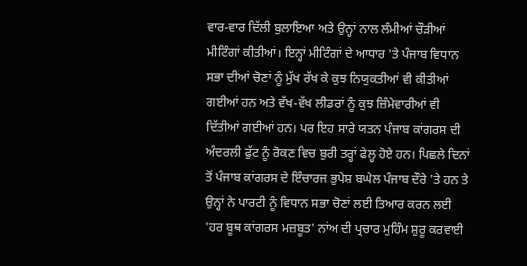ਵਾਰ-ਵਾਰ ਦਿੱਲੀ ਬੁਲਾਇਆ ਅਤੇ ਉਨ੍ਹਾਂ ਨਾਲ ਲੰਮੀਆਂ ਚੌੜੀਆਂ ਮੀਟਿੰਗਾਂ ਕੀਤੀਆਂ। ਇਨ੍ਹਾਂ ਮੀਟਿੰਗਾਂ ਦੇ ਆਧਾਰ 'ਤੇ ਪੰਜਾਬ ਵਿਧਾਨ ਸਭਾ ਦੀਆਂ ਚੋਣਾਂ ਨੂੰ ਮੁੱਖ ਰੱਖ ਕੇ ਕੁਝ ਨਿਯੁਕਤੀਆਂ ਵੀ ਕੀਤੀਆਂ ਗਈਆਂ ਹਨ ਅਤੇ ਵੱਖ-ਵੱਖ ਲੀਡਰਾਂ ਨੂੰ ਕੁਝ ਜ਼ਿੰਮੇਵਾਰੀਆਂ ਵੀ ਦਿੱਤੀਆਂ ਗਈਆਂ ਹਨ। ਪਰ ਇਹ ਸਾਰੇ ਯਤਨ ਪੰਜਾਬ ਕਾਂਗਰਸ ਦੀ ਅੰਦਰਲੀ ਫੁੱਟ ਨੂੰ ਰੋਕਣ ਵਿਚ ਬੁਰੀ ਤਰ੍ਹਾਂ ਫੇਲ੍ਹ ਹੋਏ ਹਨ। ਪਿਛਲੇ ਦਿਨਾਂ ਤੋਂ ਪੰਜਾਬ ਕਾਂਗਰਸ ਦੇ ਇੰਚਾਰਜ ਭੁਪੇਸ਼ ਬਘੇਲ ਪੰਜਾਬ ਦੌਰੇ 'ਤੇ ਹਨ ਤੇ ਉਨ੍ਹਾਂ ਨੇ ਪਾਰਟੀ ਨੂੰ ਵਿਧਾਨ ਸਭਾ ਚੋਣਾਂ ਲਈ ਤਿਆਰ ਕਰਨ ਲਈ 'ਹਰ ਬੂਥ ਕਾਂਗਰਸ ਮਜ਼ਬੂਤ' ਨਾਂਅ ਦੀ ਪ੍ਰਚਾਰ ਮੁਹਿੰਮ ਸ਼ੁਰੂ ਕਰਵਾਈ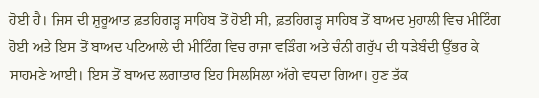ਹੋਈ ਹੈ। ਜਿਸ ਦੀ ਸ਼ੁਰੂਆਤ ਫ਼ਤਹਿਗੜ੍ਹ ਸਾਹਿਬ ਤੋਂ ਹੋਈ ਸੀ, ਫ਼ਤਹਿਗੜ੍ਹ ਸਾਹਿਬ ਤੋਂ ਬਾਅਦ ਮੁਹਾਲੀ ਵਿਚ ਮੀਟਿੰਗ ਹੋਈ ਅਤੇ ਇਸ ਤੋਂ ਬਾਅਦ ਪਟਿਆਲੇ ਦੀ ਮੀਟਿੰਗ ਵਿਚ ਰਾਜਾ ਵੜਿੰਗ ਅਤੇ ਚੰਨੀ ਗਰੁੱਪ ਦੀ ਧੜੇਬੰਦੀ ਉੱਭਰ ਕੇ ਸਾਹਮਣੇ ਆਈ। ਇਸ ਤੋਂ ਬਾਅਦ ਲਗਾਤਾਰ ਇਹ ਸਿਲਸਿਲਾ ਅੱਗੇ ਵਧਦਾ ਗਿਆ। ਹੁਣ ਤੱਕ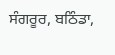ਸੰਗਰੂਰ, ਬਠਿੰਡਾ,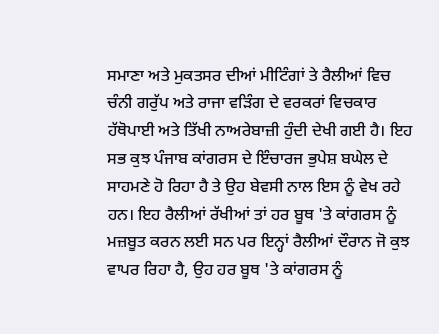ਸਮਾਣਾ ਅਤੇ ਮੁਕਤਸਰ ਦੀਆਂ ਮੀਟਿੰਗਾਂ ਤੇ ਰੈਲੀਆਂ ਵਿਚ ਚੰਨੀ ਗਰੁੱਪ ਅਤੇ ਰਾਜਾ ਵੜਿੰਗ ਦੇ ਵਰਕਰਾਂ ਵਿਚਕਾਰ ਹੱਥੋਪਾਈ ਅਤੇ ਤਿੱਖੀ ਨਾਅਰੇਬਾਜ਼ੀ ਹੁੰਦੀ ਦੇਖੀ ਗਈ ਹੈ। ਇਹ ਸਭ ਕੁਝ ਪੰਜਾਬ ਕਾਂਗਰਸ ਦੇ ਇੰਚਾਰਜ ਭੁਪੇਸ਼ ਬਘੇਲ ਦੇ ਸਾਹਮਣੇ ਹੋ ਰਿਹਾ ਹੈ ਤੇ ਉਹ ਬੇਵਸੀ ਨਾਲ ਇਸ ਨੂੰ ਵੇਖ ਰਹੇ ਹਨ। ਇਹ ਰੈਲੀਆਂ ਰੱਖੀਆਂ ਤਾਂ ਹਰ ਬੂਥ 'ਤੇ ਕਾਂਗਰਸ ਨੂੰ ਮਜ਼ਬੂਤ ਕਰਨ ਲਈ ਸਨ ਪਰ ਇਨ੍ਹਾਂ ਰੈਲੀਆਂ ਦੌਰਾਨ ਜੋ ਕੁਝ ਵਾਪਰ ਰਿਹਾ ਹੈ, ਉਹ ਹਰ ਬੂਥ 'ਤੇ ਕਾਂਗਰਸ ਨੂੰ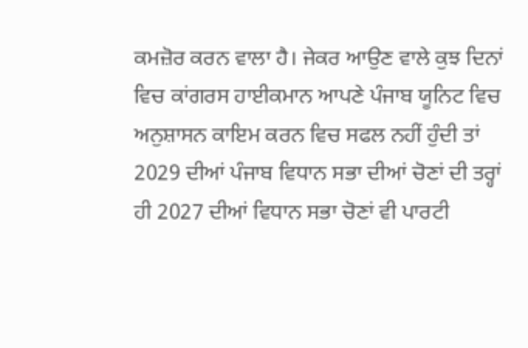ਕਮਜ਼ੋਰ ਕਰਨ ਵਾਲਾ ਹੈ। ਜੇਕਰ ਆਉਣ ਵਾਲੇ ਕੁਝ ਦਿਨਾਂ ਵਿਚ ਕਾਂਗਰਸ ਹਾਈਕਮਾਨ ਆਪਣੇ ਪੰਜਾਬ ਯੂਨਿਟ ਵਿਚ ਅਨੁਸ਼ਾਸਨ ਕਾਇਮ ਕਰਨ ਵਿਚ ਸਫਲ ਨਹੀਂ ਹੁੰਦੀ ਤਾਂ 2029 ਦੀਆਂ ਪੰਜਾਬ ਵਿਧਾਨ ਸਭਾ ਦੀਆਂ ਚੋਣਾਂ ਦੀ ਤਰ੍ਹਾਂ ਹੀ 2027 ਦੀਆਂ ਵਿਧਾਨ ਸਭਾ ਚੋਣਾਂ ਵੀ ਪਾਰਟੀ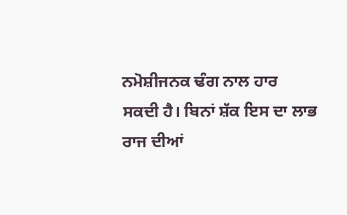ਨਮੋਸ਼ੀਜਨਕ ਢੰਗ ਨਾਲ ਹਾਰ ਸਕਦੀ ਹੈ। ਬਿਨਾਂ ਸ਼ੱਕ ਇਸ ਦਾ ਲਾਭ ਰਾਜ ਦੀਆਂ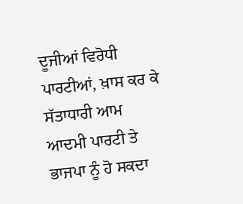ਦੂਜੀਆਂ ਵਿਰੋਧੀ ਪਾਰਟੀਆਂ, ਖ਼ਾਸ ਕਰ ਕੇ ਸੱਤਾਧਾਰੀ ਆਮ ਆਦਮੀ ਪਾਰਟੀ ਤੇ ਭਾਜਪਾ ਨੂੰ ਹੋ ਸਕਦਾ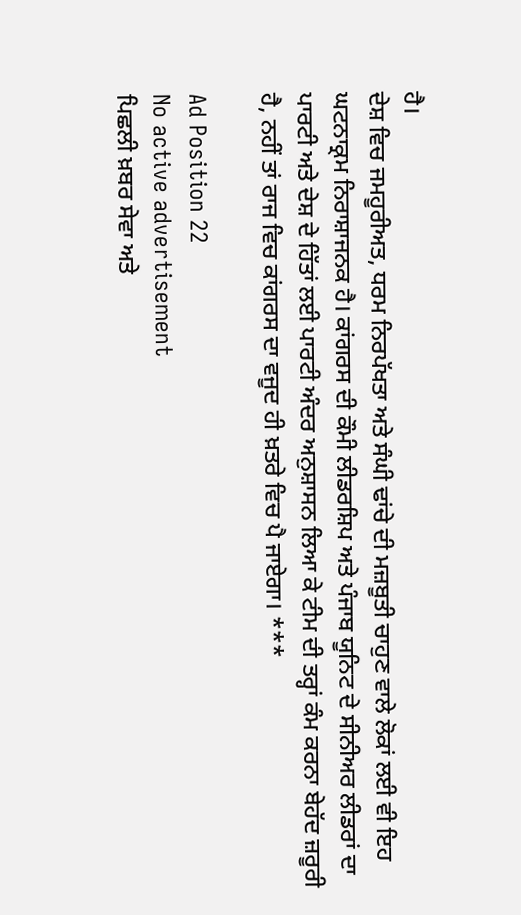ਹੈ।
ਦੇਸ਼ ਵਿਚ ਜਮਹੂਰੀਅਤ, ਧਰਮ ਨਿਰਪੱਖਤਾ ਅਤੇ ਸੰਘੀ ਢਾਂਚੇ ਦੀ ਮਜ਼ਬੂਤੀ ਚਾਹੁਣ ਵਾਲੇ ਲੋਕਾਂ ਲਈ ਵੀ ਇਹ ਘਟਨਾਕ੍ਰਮ ਨਿਰਾਸ਼ਾਜਨਕ ਹੈ। ਕਾਂਗਰਸ ਦੀ ਕੌਮੀ ਲੀਡਰਸ਼ਿਪ ਅਤੇ ਪੰਜਾਬ ਯੂਨਿਟ ਦੇ ਸੀਨੀਅਰ ਲੀਡਰਾਂ ਦਾ ਪਾਰਟੀ ਅਤੇ ਦੇਸ਼ ਦੇ ਹਿੱਤਾਂ ਲਈ ਪਾਰਟੀ ਅੰਦਰ ਅਨੁਸ਼ਾਸਨ ਲਿਆ ਕੇ ਟੀਮ ਦੀ ਤਰ੍ਹਾਂ ਕੰਮ ਕਰਨਾ ਬੇਹੱਦ ਜ਼ਰੂਰੀ ਹੈ, ਨਹੀਂ ਤਾਂ ਰਾਜ ਵਿਚ ਕਾਂਗਰਸ ਦਾ ਵਜੂਦ ਹੀ ਖ਼ਤਰੇ ਵਿਚ ਪੈ ਜਾਏਗਾ। ***

Ad Position 22
No active advertisement
ਪਿਛਲੀ ਖ਼ਬਰ ਸੇਵਾ ਅਤੇ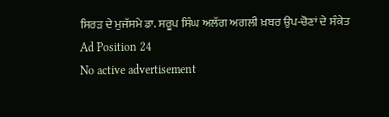ਸਿਰੜ ਦੇ ਮੁਜੱਸਮੇ ਡਾ. ਸਰੂਪ ਸਿੰਘ ਅਲੱਗ ਅਗਲੀ ਖ਼ਬਰ ਉਪ-ਚੋਣਾਂ ਦੇ ਸੰਕੇਤ
Ad Position 24
No active advertisement